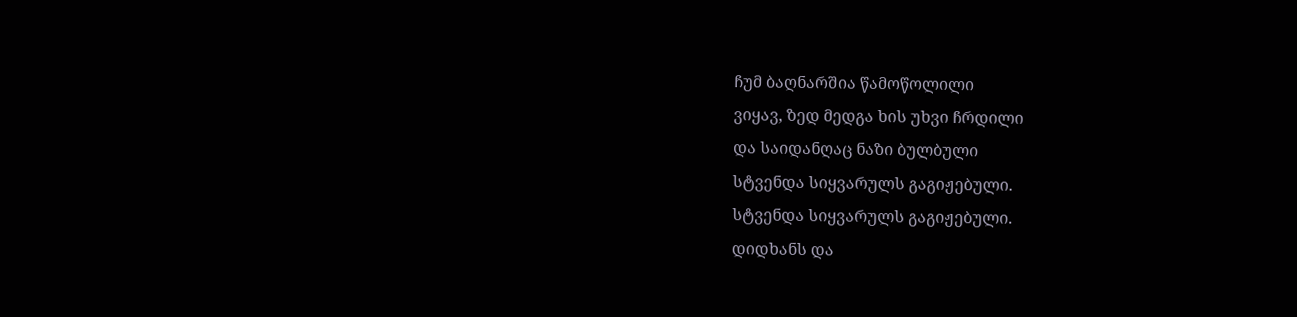ჩუმ ბაღნარშია წამოწოლილი
ვიყავ, ზედ მედგა ხის უხვი ჩრდილი
და საიდანღაც ნაზი ბულბული
სტვენდა სიყვარულს გაგიჟებული.
სტვენდა სიყვარულს გაგიჟებული.
დიდხანს და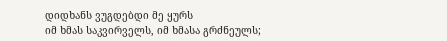დიდხანს ვუგდებდი მე ყურს
იმ ხმას საკვირველს, იმ ხმასა გრძნეულს;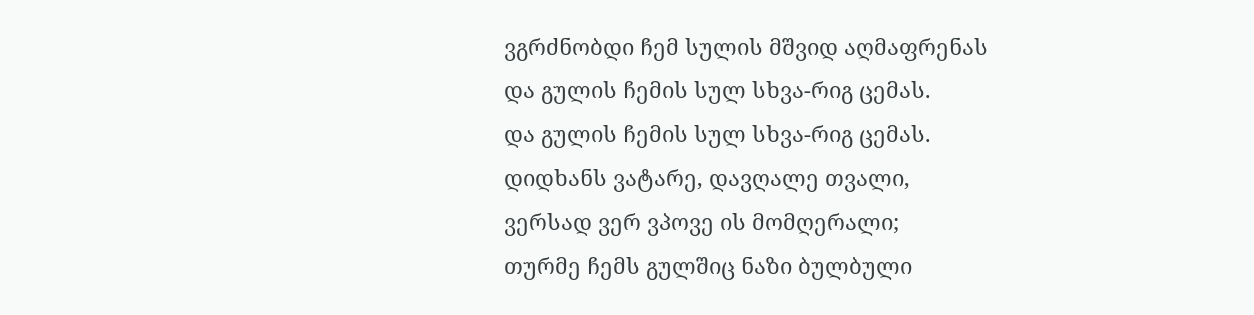ვგრძნობდი ჩემ სულის მშვიდ აღმაფრენას
და გულის ჩემის სულ სხვა-რიგ ცემას.
და გულის ჩემის სულ სხვა-რიგ ცემას.
დიდხანს ვატარე, დავღალე თვალი,
ვერსად ვერ ვპოვე ის მომღერალი;
თურმე ჩემს გულშიც ნაზი ბულბული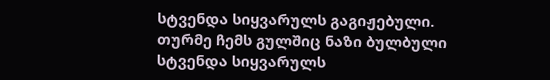სტვენდა სიყვარულს გაგიჟებული.
თურმე ჩემს გულშიც ნაზი ბულბული
სტვენდა სიყვარულს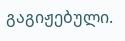გაგიჟებული.